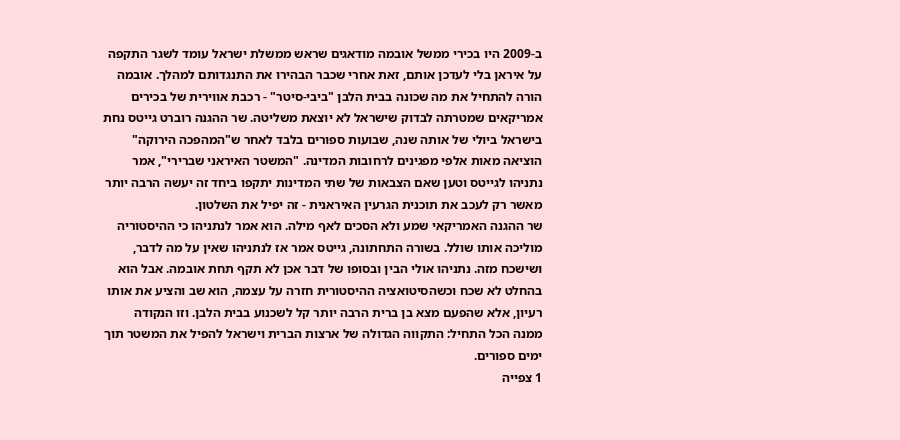ב-2009 היו בכירי ממשל אובמה מודאגים שראש ממשלת ישראל עומד לשגר התקפה על איראן בלי לעדכן אותם, זאת אחרי שכבר הבהירו את התנגדותם למהלך. אובמה הורה להתחיל את מה שכונה בבית הלבן "ביבי-סיטר" - רכבת אווירית של בכירים אמריקאים שמטרתה לבדוק שישראל לא יוצאת משליטה. שר ההגנה רוברט גייטס נחת בישראל ביולי של אותה שנה, שבועות ספורים בלבד לאחר ש"המהפכה הירוקה" הוציאה מאות אלפי מפגינים לרחובות המדינה. "המשטר האיראני שברירי", אמר נתניהו לגייטס וטען שאם הצבאות של שתי המדינות יתקפו ביחד זה יעשה הרבה יותר מאשר רק לעכב את תוכנית הגרעין האיראנית - זה יפיל את השלטון.
שר ההגנה האמריקאי שמע ולא הסכים לאף מילה. הוא אמר לנתניהו כי ההיסטוריה מוליכה אותו שולל. בשורה התחתונה, גייטס אמר אז לנתניהו שאין על מה לדבר, ושישכח מזה. נתניהו אולי הבין ובסופו של דבר אכן לא תקף תחת אובמה. אבל הוא בהחלט לא שכח וכשהסיטואציה ההיסטורית חזרה על עצמה, הוא שב והציע את אותו רעיון, אלא שהפעם מצא בן ברית הרבה יותר קל לשכנוע בבית הלבן. וזו הנקודה ממנה הכל התחיל: התקווה הגדולה של ארצות הברית וישראל להפיל את המשטר תוך ימים ספורים.
1 צפייה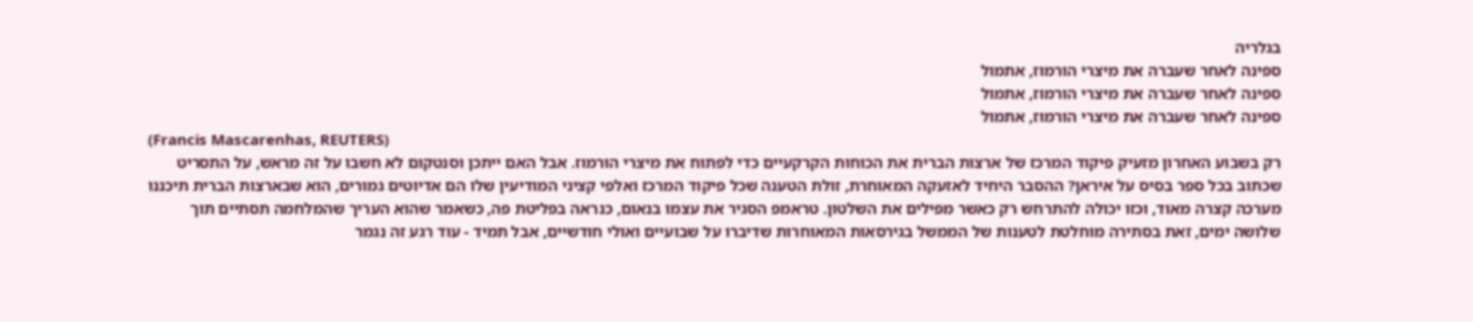בגלריה
ספינה לאחר שעברה את מיצרי הורמוז, אתמול
ספינה לאחר שעברה את מיצרי הורמוז, אתמול
ספינה לאחר שעברה את מיצרי הורמוז, אתמול
(Francis Mascarenhas, REUTERS)
רק בשבוע האחרון מזעיק פיקוד המרכז של ארצות הברית את הכוחות הקרקעיים כדי לפתוח את מיצרי הורמוז. אבל האם ייתכן וסנטקום לא חשבו על זה מראש, על התסריט שכתוב בכל ספר בסיס על איראן? ההסבר היחיד לאזעקה המאוחרת, זולת הטענה שכל פיקוד המרכז ואלפי קציני המודיעין שלו הם אדיוטים גמורים, הוא שבארצות הברית תיכננו מערכה קצרה מאוד, וכזו יכולה להתרחש רק כאשר מפילים את השלטון. טראמפ הסגיר את עצמו בנאום, כנראה בפליטת פה, כשאמר שהוא העריך שהמלחמה תסתיים תוך שלושה ימים, זאת בסתירה מוחלטת לטענות של הממשל בגירסאות המאוחרות שדיברו על שבועיים ואולי חודשיים, אבל תמיד - עוד רגע זה נגמר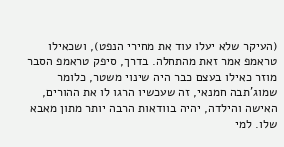(העיקר שלא יעלו עוד את מחירי הנפט), ושכאילו טראמפ אמר זאת מהתחלה. בדרך, סיפק טראמפ הסבר מוזר כאילו בעצם כבר היה שינוי משטר, כלומר שמוג'תבה חמנאי, זה שעכשיו הרגו לו את ההורים, האישה והילדה, יהיה בוודאות הרבה יותר מתון מאבא שלו. למי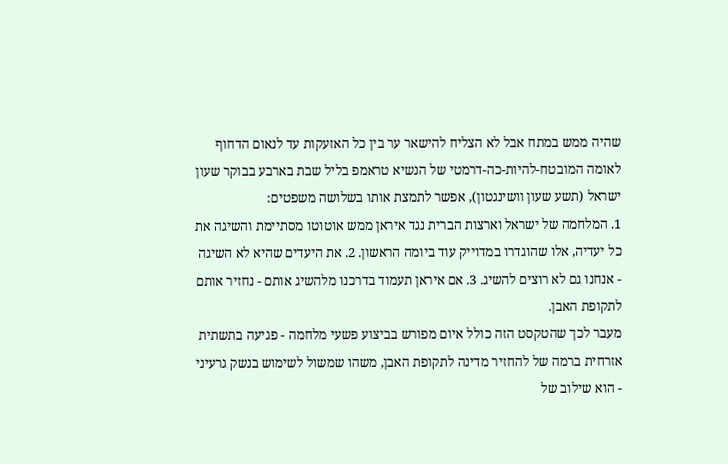שהיה ממש במתח אבל לא הצליח להישאר ער בין כל האזעקות עד לנאום הדחוף לאומה המובטח-להיות-כה-דרמטי של הנשיא טראמפ בליל שבת בארבע בבוקר שעון ישראל (תשע שעון וושינגטון), אפשר לתמצת אותו בשלושה משפטים:
1. המלחמה של ישראל וארצות הברית נגד איראן ממש אוטוטו מסתיימת והשיגה את כל יעדיה, אלו שהוגדרו במדוייק עוד ביומה הראשון. 2. את היעדים שהיא לא השיגה - אנחנו גם לא רוצים להשיג. 3. אם איראן תעמוד בדרכנו מלהשיג אותם - נחזיר אותם לתקופת האבן.
מעבר לכך שהטקסט הזה כולל איום מפורש בביצוע פשעי מלחמה - פגיעה בתשתית אזרחית ברמה של להחזיר מדינה לתקופת האבן, משהו שמשול לשימוש בנשק גרעיני - הוא שילוב של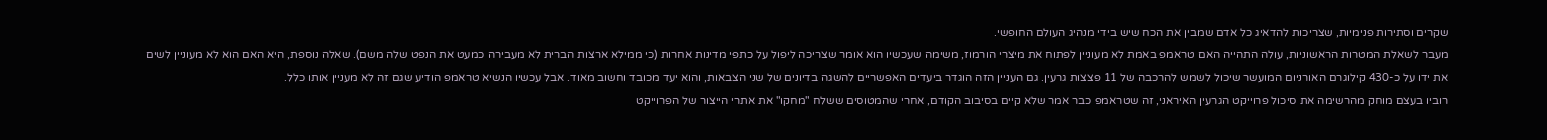שקרים וסתירות פנימיות, שצריכות להדאיג כל אדם שמבין את הכח שיש בידי מנהיג העולם החופשי.
מעבר לשאלת המטרות הראשוניות, עולה התהייה האם טראמפ באמת לא מעוניין לפתוח את מיצרי הורמוז, משימה שעכשיו הוא אומר שצריכה ליפול על כתפי מדינות אחרות (כי ממילא ארצות הברית לא מעבירה כמעט את הנפט שלה משם). שאלה נוספת, היא האם הוא לא מעוניין לשים את ידו על כ-430 קילוגרם האורניום המועשר שיכול לשמש להרכבה של 11 פצצות גרעין. גם העניין הזה הוגדר ביעדים האפשריים להשגה בדיונים של שני הצבאות, והוא יעד מכובד וחשוב מאוד. אבל עכשיו הנשיא טראמפ הודיע שגם זה לא מעניין אותו כלל.
רוביו בעצם מוחק מהרשימה את סיכול פרוייקט הגרעין האיראני, זה שטראמפ כבר אמר שלא קיים בסיבוב הקודם, אחרי שהמטוסים ששלח "מחקו" את אתרי הייצור של הפרוייקט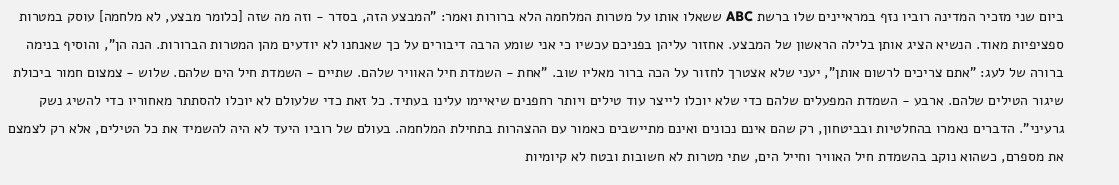ביום שני מזכיר המדינה רוביו נזף במראיינים שלו ברשת ABC ששאלו אותו על מטרות המלחמה הלא ברורות ואמר: "המבצע הזה, בסדר - וזה מה שזה [כלומר מבצע, לא מלחמה] עוסק במטרות ספציפיות מאוד. הנשיא הציג אותן בלילה הראשון של המבצע. אחזור עליהן בפניכם עכשיו כי אני שומע הרבה דיבורים על כך שאנחנו לא יודעים מהן המטרות הברורות. הנה הן", והוסיף בנימה ברורה של לעג: "אתם צריכים לרשום אותן", יעני שלא אצטרך לחזור על הכה ברור מאליו שוב. "אחת - השמדת חיל האוויר שלהם. שתיים - השמדת חיל הים שלהם. שלוש - צמצום חמור ביכולת שיגור הטילים שלהם. ארבע - השמדת המפעלים שלהם כדי שלא יוכלו לייצר עוד טילים ויותר רחפנים שיאיימו עלינו בעתיד. כל זאת כדי שלעולם לא יוכלו להסתתר מאחוריו כדי להשיג נשק גרעיני". הדברים נאמרו בהחלטיות ובביטחון, רק שהם אינם נכונים ואינם מתיישבים כאמור עם ההצהרות בתחילת המלחמה. בעולם של רוביו היעד לא היה להשמיד את כל הטילים, אלא רק לצמצם את מספרם, כשהוא נוקב בהשמדת חיל האוויר וחייל הים, שתי מטרות לא חשובות ובטח לא קיומיות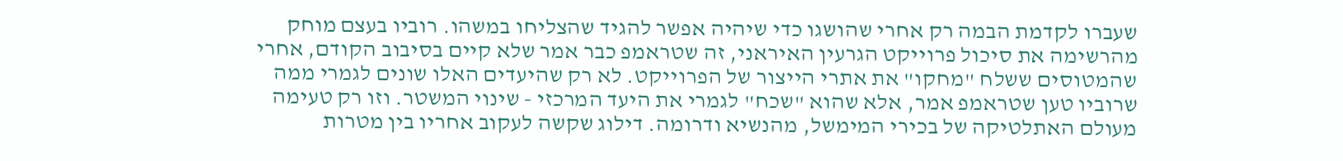שעברו לקדמת הבמה רק אחרי שהושגו כדי שיהיה אפשר להגיד שהצליחו במשהו. רוביו בעצם מוחק מהרשימה את סיכול פרוייקט הגרעין האיראני, זה שטראמפ כבר אמר שלא קיים בסיבוב הקודם, אחרי שהמטוסים ששלח "מחקו" את אתרי הייצור של הפרוייקט. לא רק שהיעדים האלו שונים לגמרי ממה שרוביו טען שטראמפ אמר, אלא שהוא "שכח" לגמרי את היעד המרכזי - שינוי המשטר. וזו רק טעימה מעולם האתלטיקה של בכירי המימשל, מהנשיא ודרומה. דילוג שקשה לעקוב אחריו בין מטרות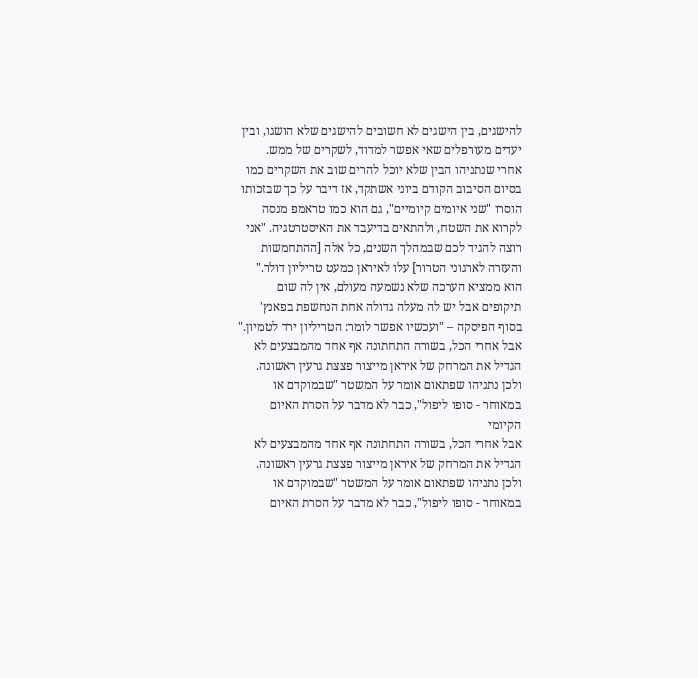להישגים, בין הישגים לא חשובים להישגים שלא הושגו, ובין יעדים מעורפלים שאי אפשר למדוד, לשקרים של ממש.
אחרי שנתניהו הבין שלא יוכל להרים שוב את השקרים כמו בסיום הסיבוב הקודם ביוני אשתקד, אז דיבר על כך שבזכותו הוסרו "שני איומים קיומיים", גם הוא כמו טראמפ מנסה לקרוא את השטח, ולהתאים בדיעבד את האיסטרטגיה. "אני רוצה להגיד לכם שבמהלך השנים, כל אלה [ההתחמשות והעזרה לארגוני הטרור] עלו לאיראן כמעט טריליון דולר." הוא ממציא הערכה שלא נשמעה מעולם, אין לה שום תיקופים אבל יש לה מעלה גדולה אחת הנחשפת בפאנץ' בסוף הפיסקה – "ועכשיו אפשר לומר: הטריליון ירד לטמיון."
אבל אחרי הכל, בשורה התחתונה אף אחד מהמבצעים לא הגדיל את המרחק של איראן מייצור פצצת גרעין ראשונה. ולכן נתניהו שפתאום אומר על המשטר "שבמוקדם או במאוחר - סופו ליפול", כבר לא מדבר על הסרת האיום הקיומי
אבל אחרי הכל, בשורה התחתונה אף אחד מהמבצעים לא הגדיל את המרחק של איראן מייצור פצצת גרעין ראשונה. ולכן נתניהו שפתאום אומר על המשטר "שבמוקדם או במאוחר - סופו ליפול", כבר לא מדבר על הסרת האיום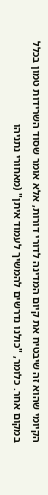הקיומי שהוא זה שיבטיח את קיום המדינה לדורי דורות, אלא אומר שסוד השרידות טמון בכלל במקום אחר. כלומר, "כולנו נדרשים להמשיך לעמוד איתן" (מאחורי נתניהו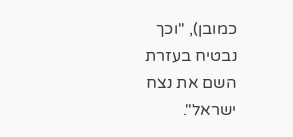כמובן), "וכך נבטיח בעזרת השם את נצח ישראל".